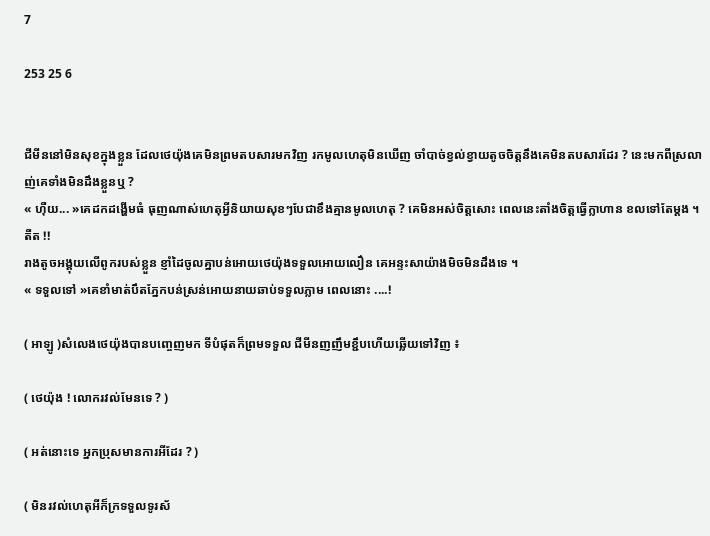7

253 25 6


ជីមីននៅមិនសុខក្នុងខ្លួន ដែលថេយ៉ុងគេមិនព្រមតបសារមកវិញ រកមូលហេតុមិនឃើញ ចាំបាច់ខ្វល់ខ្វាយតូចចិត្តនឹងគេមិនតបសារដែរ ? នេះមកពីស្រលាញ់គេទាំងមិនដឹងខ្លួនឬ ?
« ហុឺយ... »គេដកដង្ហើមធំ ធុញណាស់ហេតុអ្វីនិយាយសុខៗបែជាខឹងគ្មានមូលហេតុ ? គេមិនអស់ចិត្តសោះ ពេលនេះតាំងចិត្តធ្វើក្លាហាន ខលទៅតែម្ដង ។
តឺត !!
រាងតូចអង្គុយលើពូករបស់ខ្លួន ខ្ញាំដៃចូលគ្នាបន់អោយថេយ៉ុងទទួលអោយលឿន គេអន្ទះសាយ៉ាងមិចមិនដឹងទេ ។
« ទទួលទៅ »គេខាំមាត់បឹតភ្នែកបន់ស្រន់អោយនាយឆាប់ទទួលភ្លាម ពេលនោះ ....!

( អាឡូ )សំលេងថេយ៉ុងបានបញ្ចេញមក ទីបំផុតក៏ព្រមទទួល ជីមីនញញឹមខ្ជឹបហើយឆ្លើយទៅវិញ ៖

( ថេយ៉ុង ! លោករវល់មែនទេ ? )

( អត់នោះទេ អ្នកប្រុសមានការអីដែរ ? )

( មិនរវល់ហេតុអីក៏ក្រទទួលទូរស័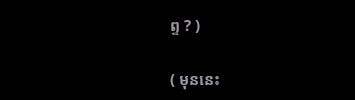ព្ទ ? )

( មុននេះ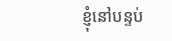ខ្ញុំនៅបន្ទប់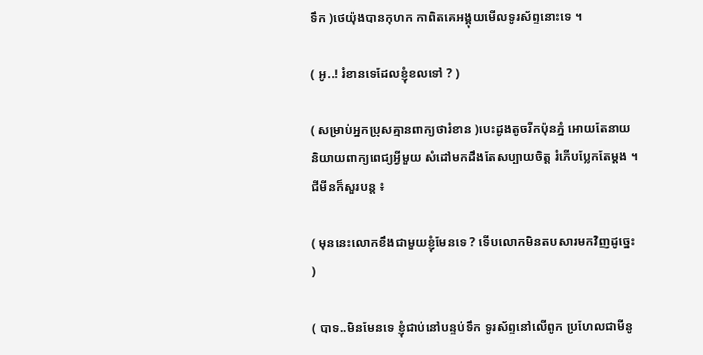ទឹក )ថេយ៉ុងបានកុហក កាពិតគេអង្គុយមើលទូរស័ព្ទនោះទេ ។

( អូ..! រំខានទេដែលខ្ញុំខលទៅ ? )

( សម្រាប់អ្នកប្រុសគ្មានពាក្យថារំខាន )បេះដូងតូចរីកប៉ុនភ្នំ អោយតែនាយនិយាយពាក្យពេជ្យអ្វីមួយ សំដៅមកដឹងតែសប្បាយចិត្ត រំភើបប្លែកតែម្ដង ។
ជីមីនក៏សួរបន្ត ៖

( មុននេះលោកខឹងជាមួយខ្ញុំមែនទេ ? ទើបលោកមិនតបសារមកវិញដូច្នេះ )

( បាទ..មិនមែនទេ ខ្ញុំជាប់នៅបន្ទប់ទឹក ទូរស័ព្ទនៅលើពូក ប្រហែលជាមីនូ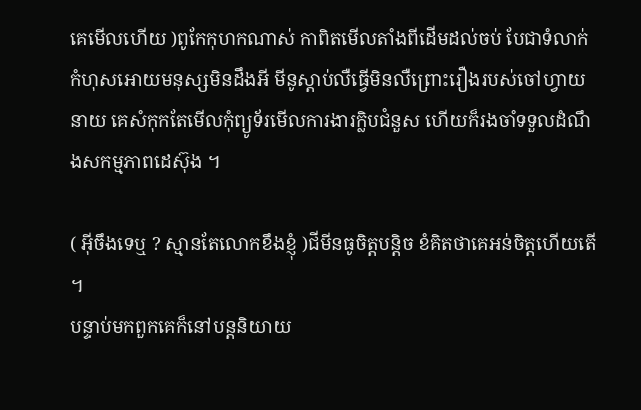គេមើលហើយ )ពូកែកុហកណាស់ កាពិតមើលតាំងពីដើមដល់ចប់ បែជាទំលាក់កំហុសអោយមនុស្សមិនដឹងអី មីនូស្ដាប់លឺធ្វើមិនលឺព្រោះរឿងរបស់ចៅហ្វាយនាយ គេសំកុកតែមើលកុំព្យូទ័រមើលការងារក្លិបជំនួស ហើយក៏រងចាំទទួលដំណឹងសកម្មភាពដេស៊ុង ។

( អ៊ីចឹងទេឬ ? ស្មានតែលោកខឹងខ្ញុំ )ជីមីនធូចិត្តបន្តិច ខំគិតថាគេអន់ចិត្តហើយតើ ។
បន្ទាប់មកពួកគេក៏នៅបន្តនិយាយ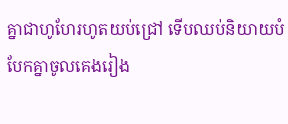គ្នាជាហូហែរហូតយប់ជ្រៅ ទើបឈប់និយាយបំបែកគ្នាចូលគេងរៀង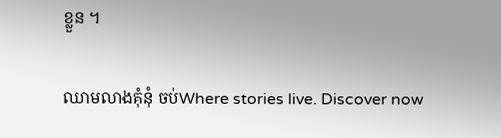ខ្លួន ។

ឈាមលាងគុំនុំ ចប់Where stories live. Discover now